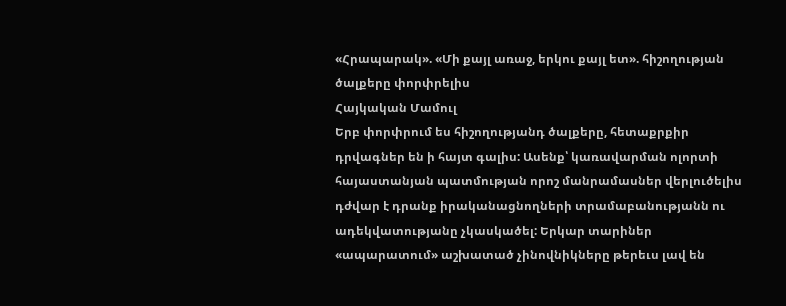«Հրապարակ». «Մի քայլ առաջ, երկու քայլ ետ». հիշողության ծալքերը փորփրելիս
Հայկական Մամուլ
Երբ փորփրում ես հիշողությանդ ծալքերը, հետաքրքիր դրվագներ են ի հայտ գալիս: Ասենք՝ կառավարման ոլորտի հայաստանյան պատմության որոշ մանրամասներ վերլուծելիս դժվար է դրանք իրականացնողների տրամաբանությանն ու ադեկվատությանը չկասկածել: Երկար տարիներ «ապարատում» աշխատած չինովնիկները թերեւս լավ են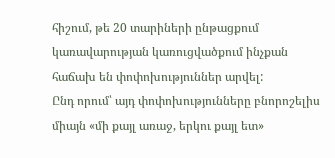հիշում, թե 20 տարիների ընթացքում կառավարության կառուցվածքում ինչքան հաճախ են փոփոխություններ արվել:
Ընդ որում՝ այդ փոփոխությունները բնորոշելիս միայն «մի քայլ առաջ, երկու քայլ ետ»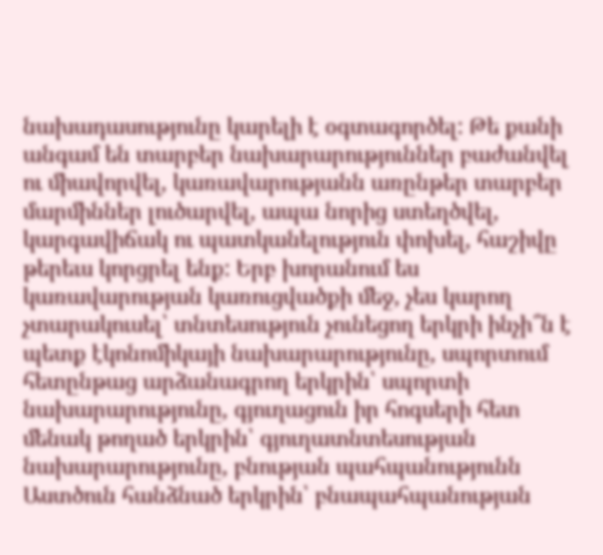նախադասությունը կարելի է օգտագործել: Թե քանի անգամ են տարբեր նախարարություններ բաժանվել ու միավորվել, կառավարությանն առընթեր տարբեր մարմիններ լուծարվել, ապա նորից ստեղծվել, կարգավիճակ ու պատկանելություն փոխել, հաշիվը թերեւս կորցրել ենք: Երբ խորանում ես կառավարության կառուցվածքի մեջ, չես կարող չտարակուսել՝ տնտեսություն չունեցող երկրի ինչի՞ն է պետք էկոնոմիկայի նախարարությունը, սպորտում հետընթաց արձանագրող երկրին՝ սպորտի նախարարությունը, գյուղացուն իր հոգսերի հետ մենակ թողած երկրին՝ գյուղատնտեսության նախարարությունը, բնության պահպանությունն Աստծուն հանձնած երկրին՝ բնապահպանության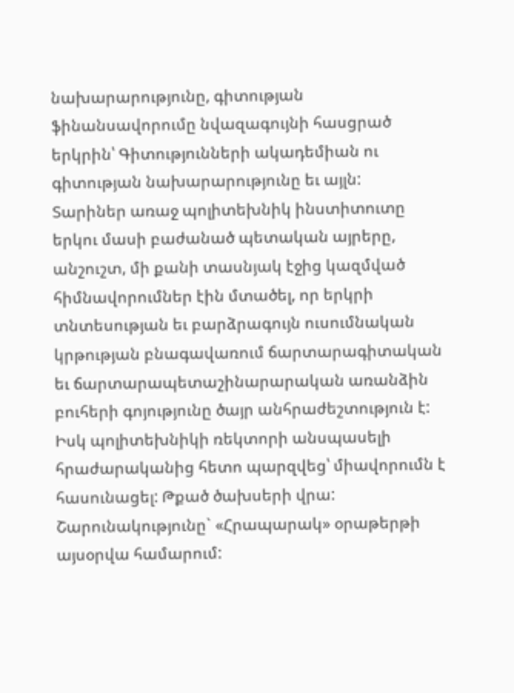նախարարությունը, գիտության ֆինանսավորումը նվազագույնի հասցրած երկրին՝ Գիտությունների ակադեմիան ու գիտության նախարարությունը եւ այլն:
Տարիներ առաջ պոլիտեխնիկ ինստիտուտը երկու մասի բաժանած պետական այրերը, անշուշտ, մի քանի տասնյակ էջից կազմված հիմնավորումներ էին մտածել, որ երկրի տնտեսության եւ բարձրագույն ուսումնական կրթության բնագավառում ճարտարագիտական եւ ճարտարապետաշինարարական առանձին բուհերի գոյությունը ծայր անհրաժեշտություն է: Իսկ պոլիտեխնիկի ռեկտորի անսպասելի հրաժարականից հետո պարզվեց՝ միավորումն է հասունացել: Թքած ծախսերի վրա:
Շարունակությունը` «Հրապարակ» օրաթերթի այսօրվա համարում: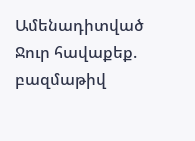Ամենադիտված
Ջուր հավաքեք. բազմաթիվ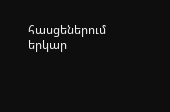հասցեներում երկար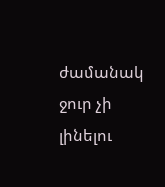ժամանակ ջուր չի լինելու